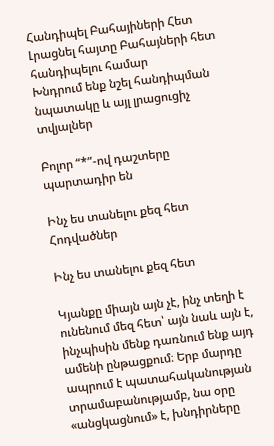Հանդիպել Բահայիների Հետ
Լրացնել հայտը Բահայների հետ հանդիպելու համար
Խնդրում ենք նշել հանդիպման նպատակը և այլ լրացուցիչ տվյալներ

Բոլոր “*”-ով դաշտերը պարտադիր են

Ինչ ես տանելու քեզ հետ
Հոդվածներ

Ինչ ես տանելու քեզ հետ

Կյանքը միայն այն չէ, ինչ տեղի է ունենում մեզ հետ՝ այն նաև այն է, ինչպիսին մենք դառնում ենք այդ ամենի ընթացքում։ Երբ մարդը ապրում է պատահականության տրամաբանությամբ, նա օրը «անցկացնում» է, խնդիրները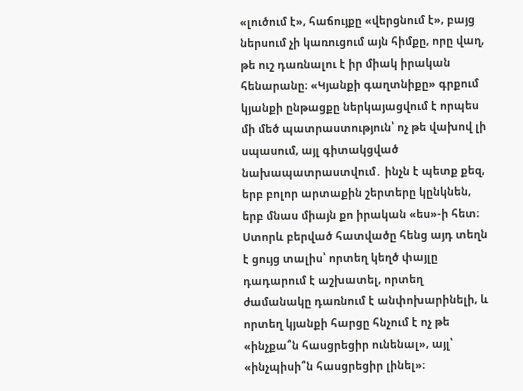«լուծում է», հաճույքը «վերցնում է», բայց ներսում չի կառուցում այն հիմքը, որը վաղ, թե ուշ դառնալու է իր միակ իրական հենարանը։ «Կյանքի գաղտնիքը» գրքում կյանքի ընթացքը ներկայացվում է որպես մի մեծ պատրաստություն՝ ոչ թե վախով լի սպասում, այլ գիտակցված նախապատրաստվում․ ինչն է պետք քեզ, երբ բոլոր արտաքին շերտերը կընկնեն, երբ մնաս միայն քո իրական «ես»-ի հետ։ Ստորև բերված հատվածը հենց այդ տեղն է ցույց տալիս՝ որտեղ կեղծ փայլը դադարում է աշխատել, որտեղ ժամանակը դառնում է անփոխարինելի, և որտեղ կյանքի հարցը հնչում է ոչ թե «ինչքա՞ն հասցրեցիր ունենալ», այլ՝ «ինչպիսի՞ն հասցրեցիր լինել»։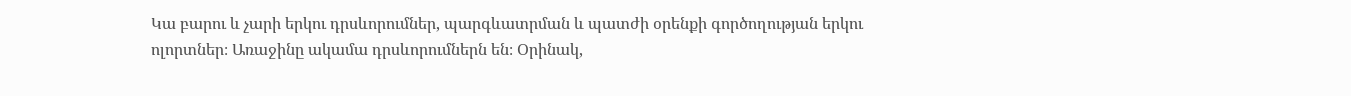Կա բարու և չարի երկու դրսևորումներ, պարգևատրման և պատժի օրենքի գործողության երկու ոլորտներ։ Առաջինը ակամա դրսևորումներն են։ Օրինակ,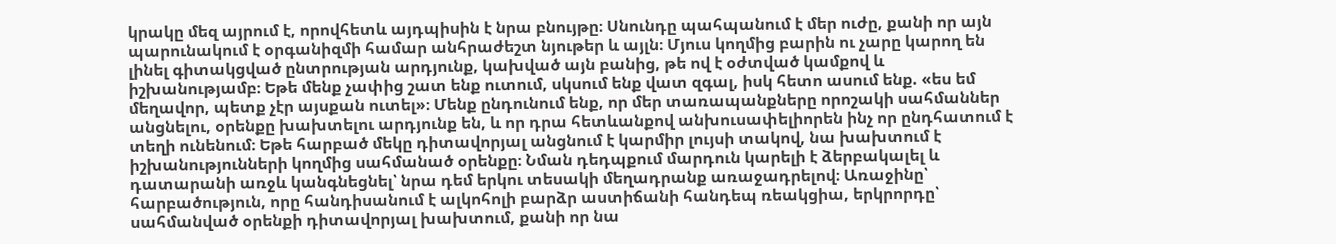կրակը մեզ այրում է, որովհետև այդպիսին է նրա բնույթը։ Սնունդը պահպանում է մեր ուժը, քանի որ այն պարունակում է օրգանիզմի համար անհրաժեշտ նյութեր և այլն։ Մյուս կողմից բարին ու չարը կարող են լինել գիտակցված ընտրության արդյունք, կախված այն բանից, թե ով է օժտված կամքով և իշխանությամբ։ Եթե մենք չափից շատ ենք ուտում, սկսում ենք վատ զգալ, իսկ հետո ասում ենք. «ես եմ մեղավոր, պետք չէր այսքան ուտել»։ Մենք ընդունում ենք, որ մեր տառապանքները որոշակի սահմաններ անցնելու, օրենքը խախտելու արդյունք են, և որ դրա հետևանքով անխուսափելիորեն ինչ որ ընդհատում է տեղի ունենում։ Եթե հարբած մեկը դիտավորյալ անցնում է կարմիր լույսի տակով, նա խախտում է իշխանությունների կողմից սահմանած օրենքը։ Նման դեդպքում մարդուն կարելի է ձերբակալել և դատարանի առջև կանգնեցնել՝ նրա դեմ երկու տեսակի մեղադրանք առաջադրելով։ Առաջինը՝ հարբածություն, որը հանդիսանում է ալկոհոլի բարձր աստիճանի հանդեպ ռեակցիա, երկրորդը՝ սահմանված օրենքի դիտավորյալ խախտում, քանի որ նա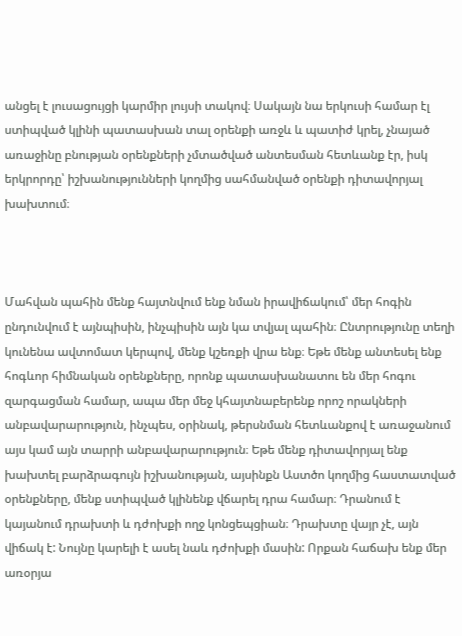անցել է լուսացույցի կարմիր լույսի տակով։ Սակայն նա երկուսի համար էլ ստիպված կլինի պատասխան տալ օրենքի առջև և պատիժ կրել, չնայած առաջինը բնության օրենքների չմտածված անտեսման հետևանք էր, իսկ երկրորդը՝ իշխանությունների կողմից սահմանված օրենքի դիտավորյալ խախտում։



Մահվան պահին մենք հայտնվում ենք նման իրավիճակում՝ մեր հոգին ընդունվում է այնպիսին, ինչպիսին այն կա տվյալ պահին։ Ընտրությունը տեղի կունենա ավտոմատ կերպով, մենք կշեռքի վրա ենք։ Եթե մենք անտեսել ենք հոգևոր հիմնական օրենքները, որոնք պատասխանատու են մեր հոգու զարգացման համար, ապա մեր մեջ կհայտնաբերենք որոշ որակների անբավարարություն, ինչպես, օրինակ, թերսնման հետևանքով է առաջանում այս կամ այն տարրի անբավարարություն։ Եթե մենք դիտավորյալ ենք խախտել բարձրագույն իշխանության, այսինքն Աստծո կողմից հաստատված օրենքները, մենք ստիպված կլինենք վճարել դրա համար։ Դրանում է կայանում դրախտի և դժոխքի ողջ կոնցեպցիան։ Դրախտը վայր չէ, այն վիճակ է: Նույնը կարելի է ասել նաև դժոխքի մասին: Որքան հաճախ ենք մեր առօրյա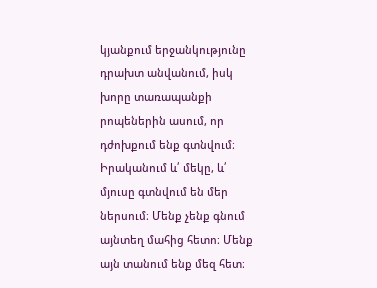կյանքում երջանկությունը դրախտ անվանում, իսկ խորը տառապանքի րոպեներին ասում, որ դժոխքում ենք գտնվում։ Իրականում և՛ մեկը, և՛ մյուսը գտնվում են մեր ներսում։ Մենք չենք գնում այնտեղ մահից հետո։ Մենք այն տանում ենք մեզ հետ։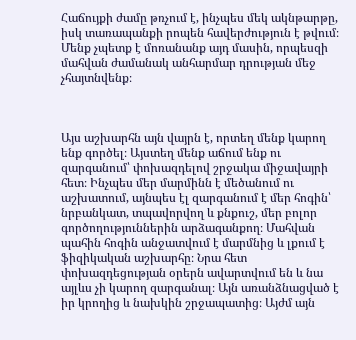Հաճույքի ժամը թռչում է, ինչպես մեկ ակնթարթը, իսկ տառապանքի րոպեն հավերժություն է թվում։ Մենք չպետք է մոռանանք այդ մասին, որպեսզի մահվան ժամանակ անհարմար դրության մեջ չհայտնվենք։



Այս աշխարհն այն վայրն է, որտեղ մենք կարող ենք գործել։ Այստեղ մենք աճում ենք ու զարգանում՝ փոխազդելով շրջակա միջավայրի հետ։ Ինչպես մեր մարմինն է մեծանում ու աշխատում, այնպես էլ զարգանում է մեր հոգին՝ նրբանկատ, տպավորվող և քնքուշ, մեր բոլոր գործողություններին արձագանքող։ Մահվան պահին հոգին անջատվում է մարմնից և լքում է ֆիզիկական աշխարհը։ Նրա հետ փոխազդեցության օրերն ավարտվում են և նա այլևս չի կարող զարգանալ։ Այն առանձնացված է իր կրողից և նախկին շրջապատից։ Այժմ այն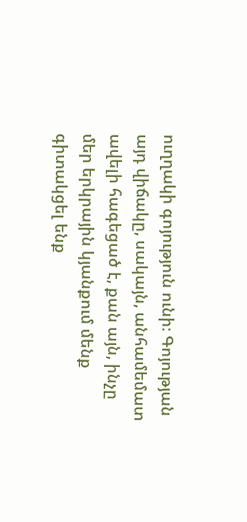ուղղակի գոյություն ունի։ Գոյության այդ վիճակը, սակայն, անհամեմատ ավելի հագեցած է, քան այն, ինչը մեր երկրային կյանքում մենք գիտակցել ենք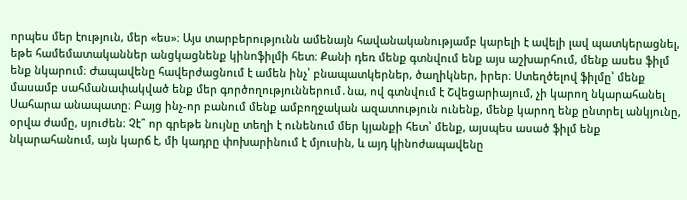որպես մեր էություն, մեր «ես»։ Այս տարբերությունն ամենայն հավանականությամբ կարելի է ավելի լավ պատկերացնել, եթե համեմատականներ անցկացնենք կինոֆիլմի հետ։ Քանի դեռ մենք գտնվում ենք այս աշխարհում, մենք ասես ֆիլմ ենք նկարում։ Ժապավենը հավերժացնում է ամեն ինչ՝ բնապատկերներ, ծաղիկներ, իրեր։ Ստեղծելով ֆիլմը՝ մենք մասամբ սահմանափակված ենք մեր գործողություններում․նա, ով գտնվում է Շվեցարիայում, չի կարող նկարահանել Սահարա անապատը։ Բայց ինչ-որ բանում մենք ամբողջական ազատություն ունենք, մենք կարող ենք ընտրել անկյունը, օրվա ժամը, սյուժեն։ Չէ՞ որ գրեթե նույնը տեղի է ունենում մեր կյանքի հետ՝ մենք, այսպես ասած ֆիլմ ենք նկարահանում, այն կարճ է, մի կադրը փոխարինում է մյուսին, և այդ կինոժապավենը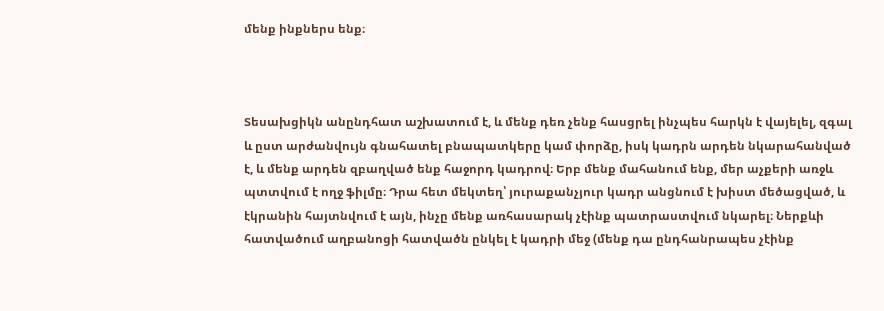մենք ինքներս ենք։



Տեսախցիկն անընդհատ աշխատում է, և մենք դեռ չենք հասցրել ինչպես հարկն է վայելել, զգալ և ըստ արժանվույն գնահատել բնապատկերը կամ փորձը, իսկ կադրն արդեն նկարահանված է, և մենք արդեն զբաղված ենք հաջորդ կադրով։ Երբ մենք մահանում ենք, մեր աչքերի առջև պտտվում է ողջ ֆիլմը։ Դրա հետ մեկտեղ՝ յուրաքանչյուր կադր անցնում է խիստ մեծացված, և էկրանին հայտնվում է այն, ինչը մենք առհասարակ չէինք պատրաստվում նկարել։ Ներքևի հատվածում աղբանոցի հատվածն ընկել է կադրի մեջ (մենք դա ընդհանրապես չէինք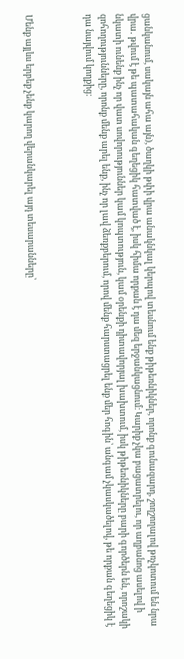ցանկանում, սակայն ահա այն), ծաղկի թփի վրա անակնկալ կերպով տեսնում ենք թիթեռնիկներ, որոնք գունազարդ, շողշողալով թռչկոտում են նրա վրա․ թվում է թե պատահական գեղեցիկ հատված է, իսկ հիմա որքան է դա մեզ երջանկացնում։ Կարիք չկա բացատրելու, որ աղբանոց ասելով ի նկատի ունենք ինչ որ վատ սովորություններ կամ կոպտություն, կամ օրենքի դիտավորյալ խախտում, իսկ թիթեռնիկները բարի գործերն են, որոշակի զոհողությունները, որոնք մենք արել ենք, ինչ որ լավ ձեռքբերում, որով մենք հարստացրել ենք մեր հոգին՝ անգամ չկասկածելով, թե որքան գեղեցիկ է դա նայվում կողքից։



Մենք այլևս երբեք չենք կարող վերանկարել այդ տեսարանները՝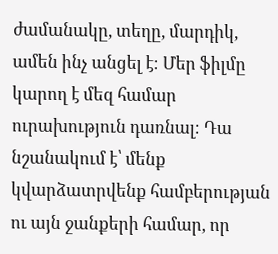ժամանակը, տեղը, մարդիկ, ամեն ինչ անցել է։ Մեր ֆիլմը կարող է մեզ համար ուրախություն դառնալ։ Դա նշանակում է՝ մենք կվարձատրվենք համբերության ու այն ջանքերի համար, որ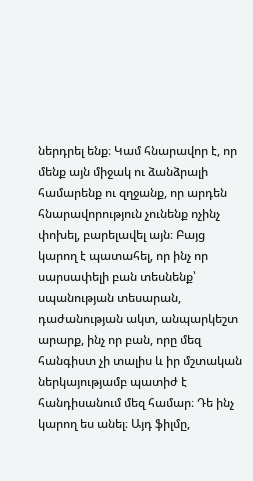ներդրել ենք։ Կամ հնարավոր է, որ մենք այն միջակ ու ձանձրալի համարենք ու զղջանք, որ արդեն հնարավորություն չունենք ոչինչ փոխել, բարելավել այն։ Բայց կարող է պատահել, որ ինչ որ սարսափելի բան տեսնենք՝ սպանության տեսարան, դաժանության ակտ, անպարկեշտ արարք, ինչ որ բան, որը մեզ հանգիստ չի տալիս և իր մշտական ներկայությամբ պատիժ է հանդիսանում մեզ համար։ Դե ինչ կարող ես անել։ Այդ ֆիլմը,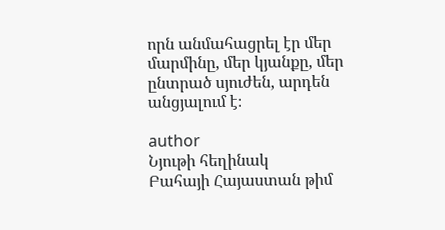որն անմահացրել էր մեր մարմինը, մեր կյանքը, մեր ընտրած սյուժեն, արդեն անցյալում է։

author
Նյութի հեղինակ
Բահայի Հայաստան թիմ